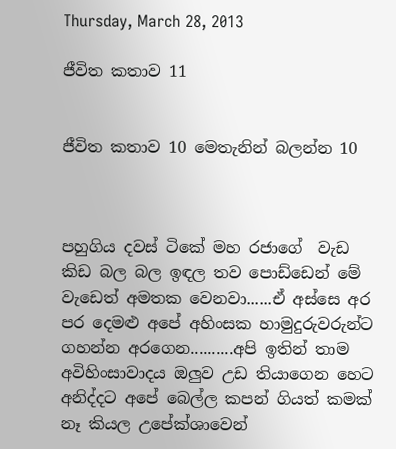Thursday, March 28, 2013

ජීවිත කතාව 11


ජීවිත කතාව 10 මෙතැනින් බලන්න 10



පහුගිය දවස් ටිකේ මහ රජාගේ  වැඩ කිඩ බල බල ඉඳල තව පොඩ්ඩෙන් මේ වැඩෙත් අමතක වෙනවා......ඒ අස්සෙ අර පර දෙමළු අපේ අහිංසක හාමුදුරුවරුන්ට ගහන්න අරගෙන..........අපි ඉතින් තාම අවිහිංසාවාදය ඔලුව උඩ තියාගෙන හෙට අනිද්දට අපේ බෙල්ල කපන් ගියත් කමක් නෑ කියල උපේක්ශාවෙන්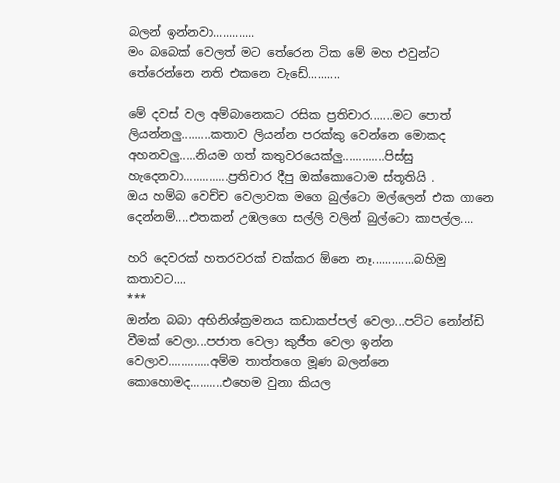බලන් ඉන්නවා.............
මං බබෙක් වෙලත් මට තේරෙන ටික මේ මහ එවුන්ට තේරෙන්නෙ නති එකනෙ වැඩේ..........

මේ දවස් වල අම්බානෙකට රසික ප්‍රතිචාර.......මට පොත් ලියන්නලු.........කතාව ලියන්න පරක්කු වෙන්නෙ මොකද අහනවලු.....නියම ගත් කතුවරයෙක්ලු.............පිස්සු හැදෙනවා..............ප්‍රතිචාර දීපු ඔක්කොටොම ස්තූතියි .
ඔය හම්බ වෙච්ච වෙලාවක මගෙ බුල්ටො මල්ලෙන් එක ගානෙ දෙන්නම්....එතකන් උඹලගෙ සල්ලි වලින් බුල්ටො කාපල්ල....

හරි දෙවරක් හතරවරක් චක්කර ඕනෙ නෑ.............බහිමු කතාවට....
***
ඔන්න බබා අභිනිශ්ක්‍රමනය කඩාකප්පල් වෙලා...පට්ට නෝන්ඩි වීමක් වෙලා...පජාත වෙලා කුජීත වෙලා ඉන්න වෙලාව.............අම්ම තාත්තගෙ මූණ බලන්නෙ කොහොමද..........එහෙම වුනා කියල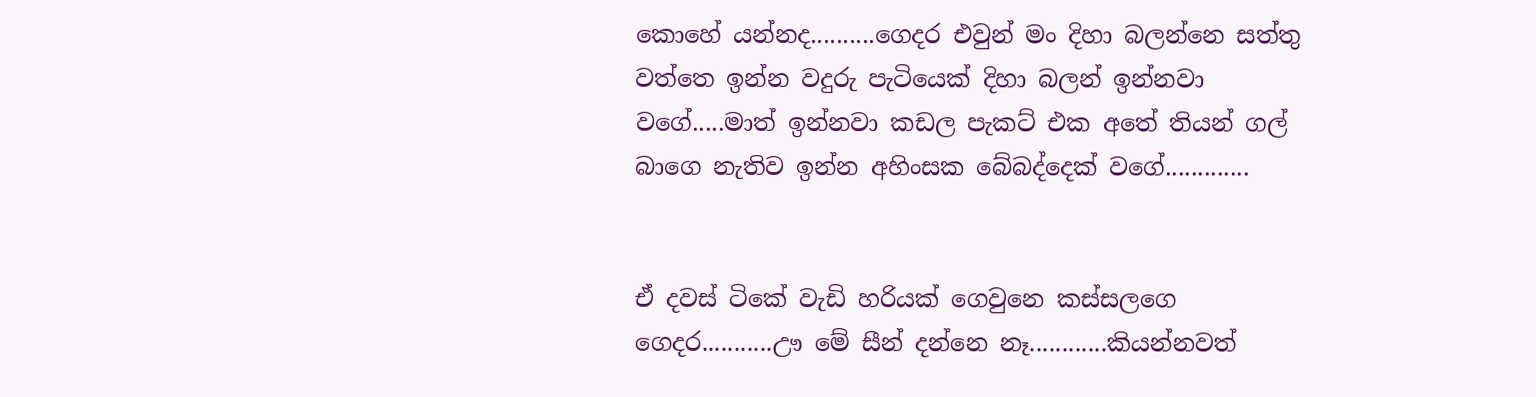කොහේ යන්නද..........ගෙදර එවුන් මං දිහා බලන්නෙ සත්තු වත්තෙ ඉන්න වදුරු පැටියෙක් දිහා බලන් ඉන්නවා වගේ.....මාත් ඉන්නවා කඩල පැකට් එක අතේ තියන් ගල් බාගෙ නැතිව ඉන්න අහිංසක බේබද්දෙක් වගේ.............


ඒ දවස් ටිකේ වැඩි හරියක් ගෙවුනෙ කස්සලගෙ ගෙදර...........ඌ මේ සීන් දන්නෙ නෑ............කියන්නවත්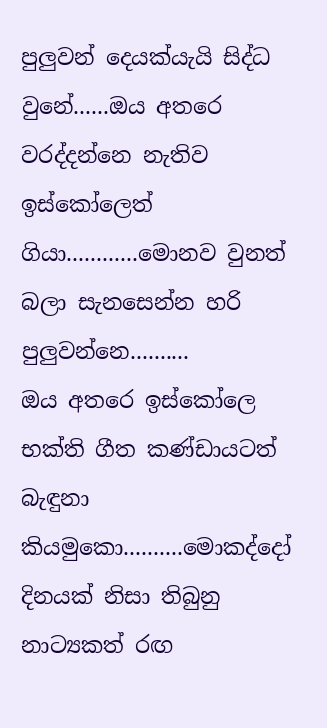පුලුවන් දෙයක්යැයි සිද්ධ වුනේ......ඔය අතරෙ වරද්දන්නෙ නැතිව ඉස්කෝලෙත් ගියා............මොනව වුනත් බලා සැනසෙන්න හරි පුලුවන්නෙ..........
ඔය අතරෙ ඉස්කෝලෙ භක්ති ගීත කණ්ඩායටත් බැඳුනා කියමුකො..........මොකද්දෝ දිනයක් නිසා තිබුනු නාට්‍යකත් රඟ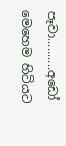පෑවා..........අඩෝ මෙහෙම හිටියට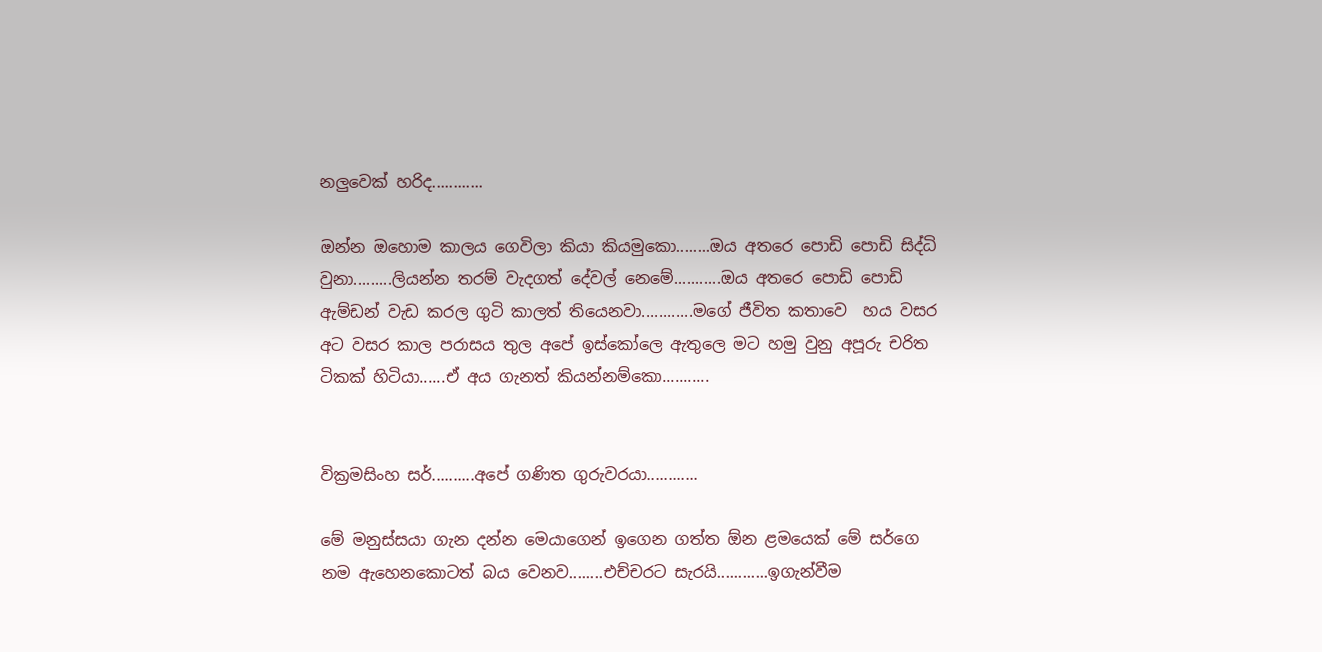නලුවෙක් හරිද............

ඔන්න ඔහොම කාලය ගෙවිලා කියා කියමුකො........ඔය අතරෙ පොඩි පොඩි සිද්ධි වුනා.........ලියන්න තරම් වැදගත් දේවල් නෙමේ...........ඔය අතරෙ පොඩි පොඩි ඇම්ඩන් වැඩ කරල ගුටි කාලත් තියෙනවා............මගේ ජීවිත කතාවෙ  හය වසර අට වසර කාල පරාසය තුල අපේ ඉස්කෝලෙ ඇතුලෙ මට හමු වුනු අපූරු චරිත ටිකක් හිටියා......ඒ අය ගැනත් කියන්නම්කො...........


වික්‍රමසිංහ සර්..........අපේ ගණිත ගුරුවරයා............

මේ මනුස්සයා ගැන දන්න මෙයාගෙන් ඉගෙන ගත්ත ඕන ළමයෙක් මේ සර්ගෙ නම ඇහෙනකොටත් බය වෙනව........එච්චරට සැරයි............ඉගැන්වීම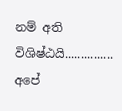නම් අති විශිෂ්ඨයි...............
අපේ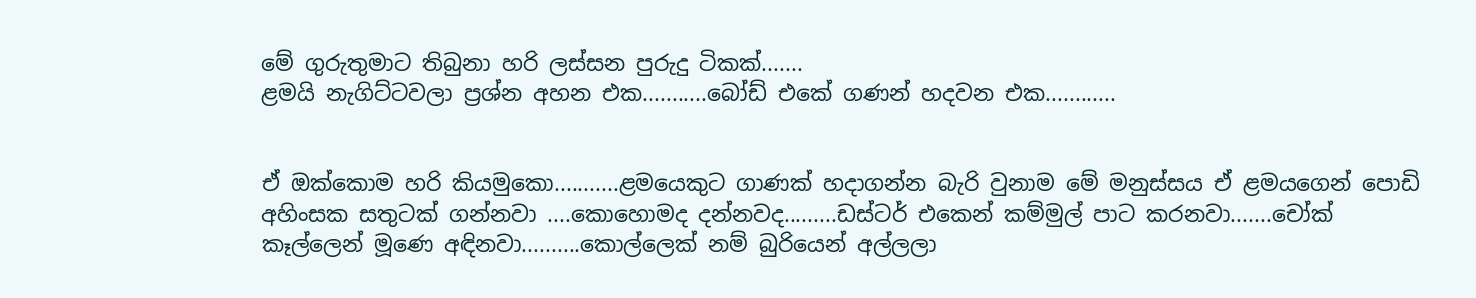මේ ගුරුතුමාට තිබුනා හරි ලස්සන පුරුදු ටිකක්.......
ළමයි නැගිට්ටවලා ප්‍රශ්න අහන එක...........බෝඩ් එකේ ගණන් හදවන එක............


ඒ ඔක්කොම හරි කියමුකො...........ළමයෙකුට ගාණක් හදාගන්න බැරි වුනාම මේ මනුස්සය ඒ ළමයගෙන් පොඩි අහිංසක සතුටක් ගන්නවා ....කොහොමද දන්නවද.........ඩස්ටර් එකෙන් කම්මුල් පාට කරනවා.......චෝක් කෑල්ලෙන් මූණෙ අඳිනවා..........කොල්ලෙක් නම් බුරියෙන් අල්ලලා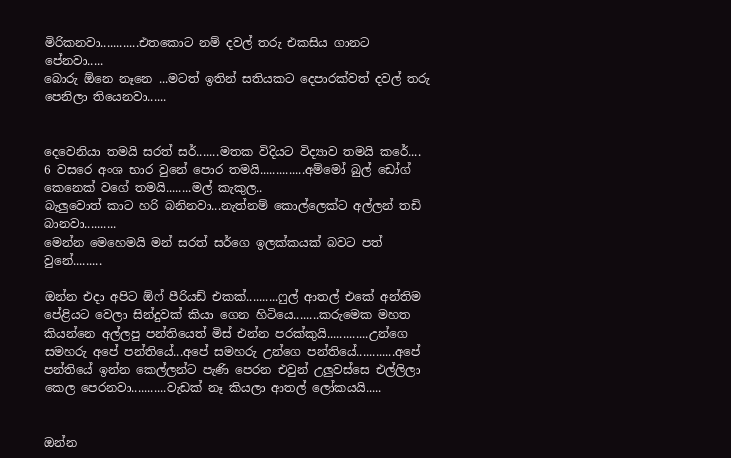මිරිකනවා............එතකොට නම් දවල් තරු එකසිය ගානට පේනවා.....
බොරු ඕනෙ නෑනෙ ...මටත් ඉතින් සතියකට දෙපාරක්වත් දවල් තරු පෙනිලා තියෙනවා......


දෙවෙනියා තමයි සරත් සර්.......මතක විදියට විද්‍යාව තමයි කරේ....
6 වසරෙ අංශ භාර වුනේ පොර තමයි..............අම්මෝ බුල් ඩෝග් කෙනෙක් වගේ තමයි........මල් කැකුල..
බැලුවොත් කාට හරි බනිනවා...නැත්නම් කොල්ලෙක්ට අල්ලන් තඩි බානවා..........
මෙන්න මෙහෙමයි මන් සරත් සර්ගෙ ඉලක්කයක් බවට පත් වුනේ.........

ඔන්න එදා අපිට ඕෆ් පීරියඩ් එකක්..........ෆුල් ආතල් එකේ අන්තිම පේළියට වෙලා සින්දුවක් කියා ගෙන හිටියෙ........කරුමෙක මහත කියන්නෙ අල්ලපු පන්තියෙත් මිස් එන්න පරක්කුයි.............උන්ගෙ සමහරු අපේ පන්තියේ...අපේ සමහරු උන්ගෙ පන්තියේ............අපේ පන්තියේ ඉන්න කෙල්ලන්ට පැණි පෙරන එවුන් උලුවස්සෙ එල්ලිලා කෙල පෙරනවා...........වැඩක් නෑ කියලා ආතල් ලෝකයයි.....


ඔන්න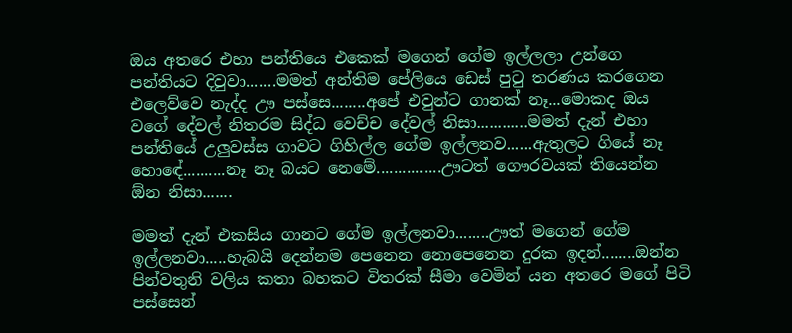ඔය අතරෙ එහා පන්තියෙ එකෙක් මගෙන් ගේම ඉල්ලලා උන්ගෙ පන්තියට දිවුවා.......මමත් අන්තිම පේලියෙ ඩෙස් පුටු තරණය කරගෙන එලෙව්වෙ නැද්ද ඌ පස්සෙ........අපේ එවුන්ට ගානක් නෑ...මොකද ඔය වගේ දේවල් නිතරම සිද්ධ වෙච්ච දේවල් නිසා............මමත් දැන් එහා පන්තියේ උලුවස්ස ගාවට ගිහිල්ල ගේම ඉල්ලනව......ඇතුලට ගියේ නෑ හොඳේ..........නෑ නෑ බයට නෙමේ...............ඌටත් ගෞරවයක් තියෙන්න ඕන නිසා.......

මමත් දැන් එකසිය ගානට ගේම ඉල්ලනවා........ඌත් මගෙන් ගේම ඉල්ලනවා.....හැබයි දෙන්නම පෙනෙන නොපෙනෙන දුරක ඉදන්........ඔන්න පින්වතුනි වලිය කතා බහකට විතරක් සීමා වෙමින් යන අතරෙ මගේ පිටි පස්සෙන්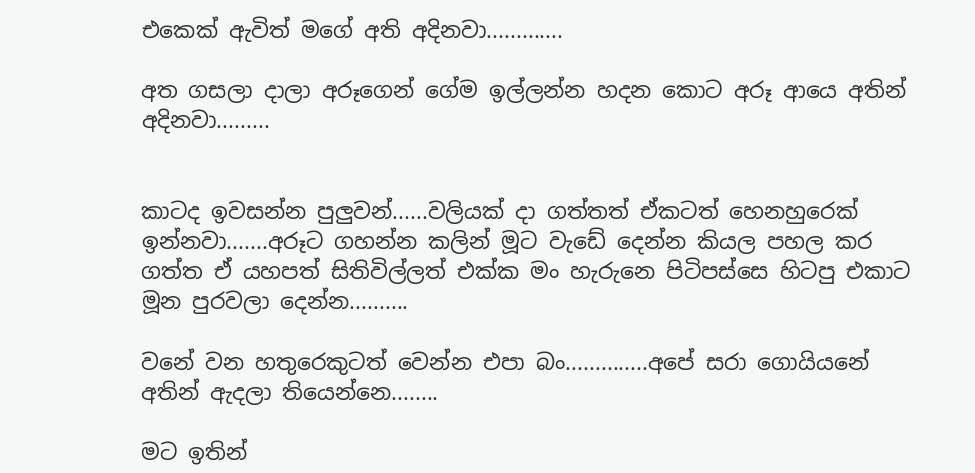එකෙක් ඇවිත් මගේ අති අදිනවා.............

අත ගසලා දාලා අරූගෙන් ගේම ඉල්ලන්න හදන කොට අරූ ආයෙ අතින් අදිනවා.........


කාටද ඉවසන්න පුලුවන්......වලියක් දා ගත්තත් ඒකටත් හෙනහුරෙක් ඉන්නවා.......අරූට ගහන්න කලින් මූට වැඩේ දෙන්න කියල පහල කර ගත්ත ඒ යහපත් සිතිවිල්ලත් එක්ක මං හැරුනෙ පිටිපස්සෙ හිටපු එකාට මූන පුරවලා දෙන්න..........

වනේ වන හතුරෙකුටත් වෙන්න එපා බං..............අපේ සරා ගොයියනේ අතින් ඇදලා තියෙන්නෙ........

මට ඉතින්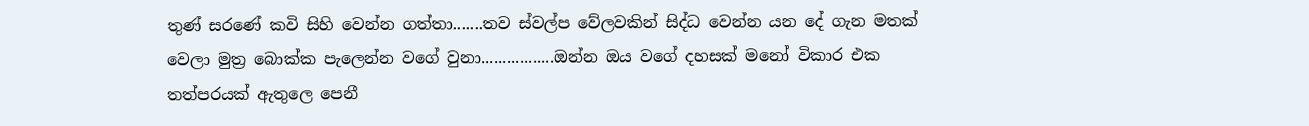තුණ් සරණේ කවි සිහි වෙන්න ගත්තා.......තව ස්වල්ප වේලවකින් සිද්ධ වෙන්න යන දේ ගැන මතක් වෙලා මුත්‍ර බොක්ක පැලෙන්න වගේ වුනා.................ඔන්න ඔය වගේ දහසක් මනෝ විකාර එක තත්පරයක් ඇතුලෙ පෙනී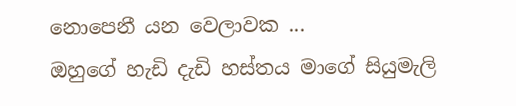නොපෙනී යන වෙලාවක ...
ඔහුගේ හැඩි දැඩි හස්තය මාගේ සියුමැලි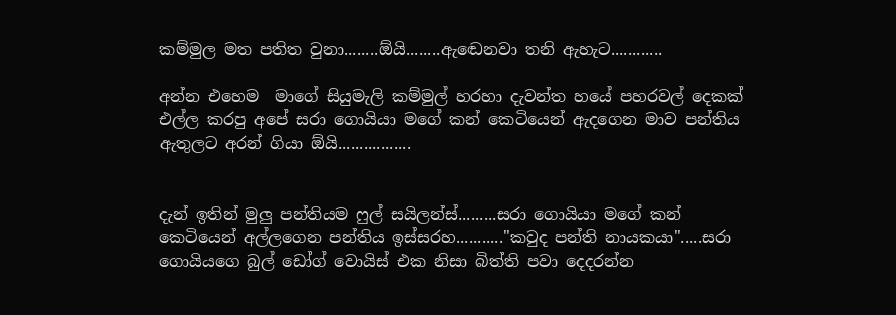කම්මුල මත පතිත වුනා........ඕයි........ඇඬෙනවා තනි ඇහැට............

අන්න එහෙම  මාගේ සියුමැලි කම්මුල් හරහා දැවන්ත හයේ පහරවල් දෙකක් එල්ල කරපු අපේ සරා ගොයියා මගේ කන් කෙටියෙන් ඇදගෙන මාව පන්තිය ඇතුලට අරන් ගියා ඕයි.................


දැන් ඉතින් මුලු පන්තියම ෆුල් සයිලන්ස්.........සරා ගොයියා මගේ කන් කෙටියෙන් අල්ලගෙන පන්තිය ඉස්සරහ..........."කවුද පන්ති නායකයා".....සරා ගොයියගෙ බුල් ඩෝග් වොයිස් එක නිසා බිත්ති පවා දෙදරන්න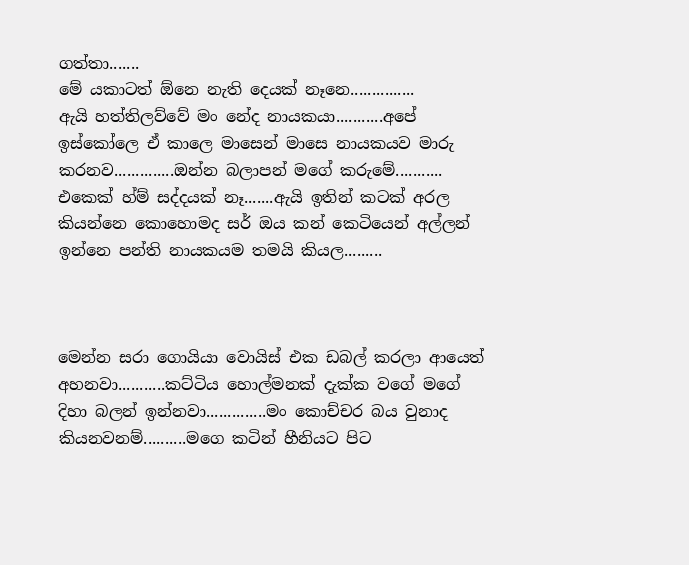ගත්තා.......
මේ යකාටත් ඕනෙ නැති දෙයක් නෑනෙ...............
ඇයි හත්තිලව්වේ මං නේද නායකයා...........අපේ ඉස්කෝලෙ ඒ කාලෙ මාසෙන් මාසෙ නායකයව මාරු කරනව..............ඔන්න බලාපන් මගේ කරුමේ...........
එකෙක් හ්ම් සද්දයක් නෑ.......ඇයි ඉතින් කටක් අරල කියන්නෙ කොහොමද සර් ඔය කන් කෙටියෙන් අල්ලන් ඉන්නෙ පන්ති නායකයම තමයි කියල.........



මෙන්න සරා ගොයියා වොයිස් එක ඩබල් කරලා ආයෙත් අහනවා...........කට්ටිය හොල්මනක් දැක්ක වගේ මගේ දිහා බලන් ඉන්නවා..............මං කොච්චර බය වුනාද කියනවනම්..........මගෙ කටින් හීනියට පිට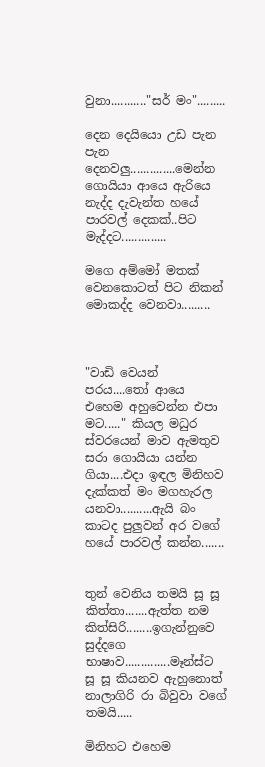වුනා..........."සර් මං".........

දෙන දෙයියො උඩ පැන පැන දෙනවලු..............මෙන්න ගොයියා ආයෙ ඇරියෙ නැද්ද දැවැන්ත හයේ පාරවල් දෙකක්..පිට මැද්දට..............

මගෙ අම්මෝ මතක් වෙනකොටත් පිට නිකන් මොකද්ද වෙනවා.........



"වාඩි වෙයන් පරය....තෝ ආයෙ එහෙම අහුවෙන්න එපා මට....." කියල මධුර ස්වරයෙන් මාව ඇමතුව සරා ගොයියා යන්න ගියා....එදා ඉඳල මිනිහව දැක්කත් මං මගහැරල යනවා..........ඇයි බං කාටද පුලුවන් අර වගේ හයේ පාරවල් කන්න.......


තුන් වෙනිය තමයි සූ සූ කිත්තා.......ඇත්ත නම කිත්සිරි........ඉගැන්නුවෙ සුද්දගෙ භාෂාව..............මෑන්ස්ට සූ සූ කියනව ඇහුනොත් නාලාගිරි රා බිවුවා වගේ තමයි.....

මිනිහට එහෙම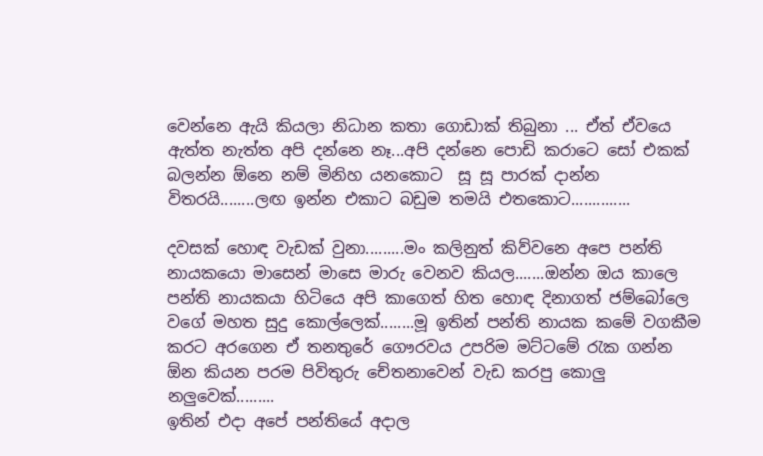වෙන්නෙ ඇයි කියලා නිධාන කතා ගොඩාක් තිබුනා ... ඒත් ඒවයෙ ඇත්ත නැත්ත අපි දන්නෙ නෑ...අපි දන්නෙ පොඩි කරාටෙ සෝ එකක් බලන්න ඕනෙ නම් මිනිහ යනකොට  සූ සූ පාරක් දාන්න විතරයි........ලඟ ඉන්න එකාට බඩුම තමයි එතකොට..............

දවසක් හොඳ වැඩක් වුනා.........මං කලිනුත් කිව්වනෙ අපෙ පන්ති නායකයො මාසෙන් මාසෙ මාරු වෙනව කියල.......ඔන්න ඔය කාලෙ පන්ති නායකයා හිටියෙ අපි කාගෙත් හිත හොඳ දිනාගත් ජම්බෝලෙ වගේ මහත සුදු කොල්ලෙක්........මූ ඉතින් පන්ති නායක කමේ වගකීම කරට අරගෙන ඒ තනතුරේ ගෞරවය උපරිම මට්ටමේ රැක ගන්න ඕන කියන පරම පිවිතුරු චේතනාවෙන් වැඩ කරපු කොලු නලුවෙක්.........
ඉතින් එදා අපේ පන්තියේ අදාල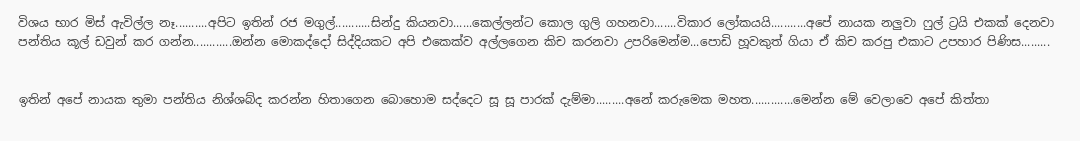විශය භාර මිස් ඇවිල්ල නෑ..........අපිට ඉතින් රජ මගුල්...........සින්දු කියනවා......කෙල්ලන්ට කොල ගුලි ගහනවා.......විකාර ලෝකයයි...........අපේ නායක නලුවා ෆුල් ට්‍රයි එකක් දෙනවා පන්තිය කූල් ඩවුන් කර ගන්න............ඔන්න මොකද්දෝ සිද්දියකට අපි එකෙක්ව අල්ලගෙන කිච කරනවා උපරිමෙන්ම...පොඩි හූවකුත් ගියා ඒ කිච කරපු එකාට උපහාර පිණිස.........


ඉතින් අපේ නායක තුමා පන්තිය නිශ්ශබ්ද කරන්න හිතාගෙන බොහොම සද්දෙට සූ සූ පාරක් දැම්මා.........අනේ කරුමෙක මහත.............මෙන්න මේ වෙලාවෙ අපේ කිත්තා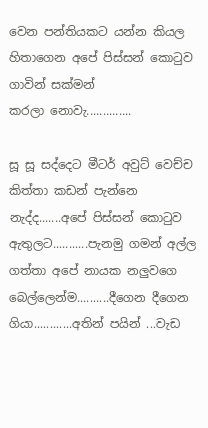වෙන පන්තියකට යන්න කියල හිතාගෙන අපේ පිස්සන් කොටුව ගාවින් සක්මන්
කරලා නොවැ..............

සූ සූ සද්දෙට මීටර් අවුට් වෙච්ච කිත්තා කඩන් පැන්නෙ නැද්ද.......අපේ පිස්සන් කොටුව ඇතුලට...........පැනමු ගමන් අල්ල ගත්තා අපේ නායක නලුවගෙ බෙල්ලෙන්ම..........දීගෙන දීගෙන ගියා............අතින් පයින් ...වැඩ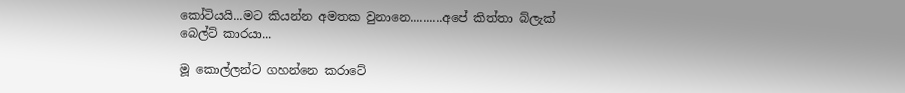කෝටියයි...මට කියන්න අමතක වුනානෙ..........අපේ කිත්තා බ්ලැක් බෙල්ට් කාරයා...

මූ කොල්ලන්ට ගහන්නෙ කරාටේ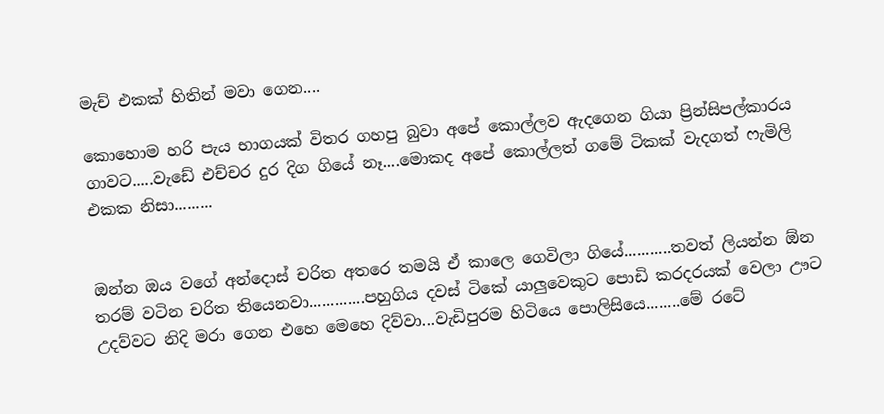මැච් එකක් හිතින් මවා ගෙන....

කොහොම හරි පැය භාගයක් විතර ගහපු බුවා අපේ කොල්ලව ඇදගෙන ගියා ප්‍රින්සිපල්කාරය ගාවට.....වැඩේ එච්චර දුර දිග ගියේ නෑ....මොකද අපේ කොල්ලත් ගමේ ටිකක් වැදගත් ෆැමිලි එකක නිසා.........


ඔන්න ඔය වගේ අන්දොස් චරිත අතරෙ තමයි ඒ කාලෙ ගෙවිලා ගියේ...........තවත් ලියන්න ඕන තරම් වටින චරිත තියෙනවා.............පහුගිය දවස් ටිකේ යාලුවෙකුට පොඩි කරදරයක් වෙලා ඌට උදව්වට නිදි මරා ගෙන එහෙ මෙහෙ දිව්වා...වැඩිපුරම හිටියෙ පොලිසියෙ........මේ රටේ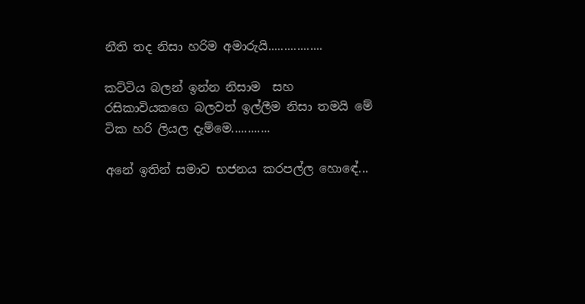නීති තද නිසා හරිම අමාරුයි.................

කට්ටිය බලන් ඉන්න නිසාම  සහ රසිකාවියකගෙ බලවත් ඉල්ලීම නිසා තමයි මේ ටික හරි ලියල දැම්මෙ............

අනේ ඉතින් සමාව භජනය කරපල්ල හොඳේ...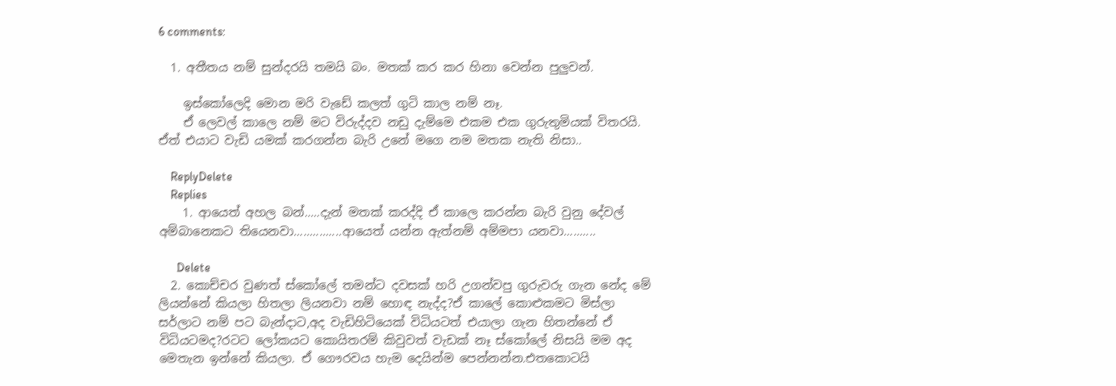6 comments:

  1. අතීතය නම් සුන්දරයි තමයි බං. මතක් කර කර හිනා වෙන්න පුලුවන්.

    ඉස්කෝලෙදි මොන මරි වැඩේ කලත් ගුටි කාල නම් නෑ.
    ඒ ලෙවල් කාලෙ නම් මට විරුද්දව නඩු දැම්මෙ එකම එක ගුරුතුමියක් විතරයි. ඒත් එයාට වැඩි යමක් කරගන්න බැරි උනේ මගෙ නම මතක නැති නිසා..

    ReplyDelete
    Replies
    1. ආයෙත් අහල බන්.....දැන් මතක් කරද්දි ඒ කාලෙ කරන්න බැරි වුනු දේවල් අම්බානෙකට තියෙනවා...............ආයෙත් යන්න ඇත්නම් අම්මපා යනවා..........

      Delete
  2. කොච්චර වුණත් ස්කෝලේ තමන්ට දවසක් හරි උගන්වපු ගුරුවරු ගැන නේද මේ ලියන්නේ කියලා හිතලා ලියනවා නම් හොඳ නැද්ද?ඒ කාලේ කොළුකමට මිස්ලා සර්ලාට නම් පට බැන්දාට,අද වැඩිහිටියෙක් විධියටත් එයාලා ගැන හිතන්නේ ඒ විධියටමද?රටට ලෝකයට කොයිතරම් කිවුවත් වැඩක් නෑ ස්කෝලේ නිසයි මම අද මෙතැන ඉන්නේ කියලා. ඒ ගෞරවය හැම දෙයින්ම පෙන්නන්න.එතකොටයි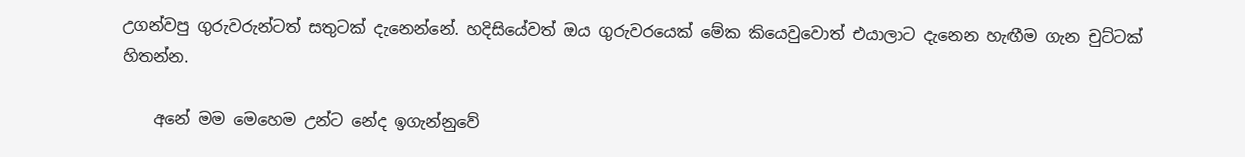උගන්වපු ගුරුවරුන්ටත් සතුටක් දැනෙන්නේ. හදිසියේවත් ඔය ගුරුවරයෙක් මේක කියෙවුවොත් එයාලාට දැනෙන හැඟීම ගැන චුට්ටක් හිතන්න.

    අනේ මම මෙහෙම උන්ට නේද ඉගැන්නුවේ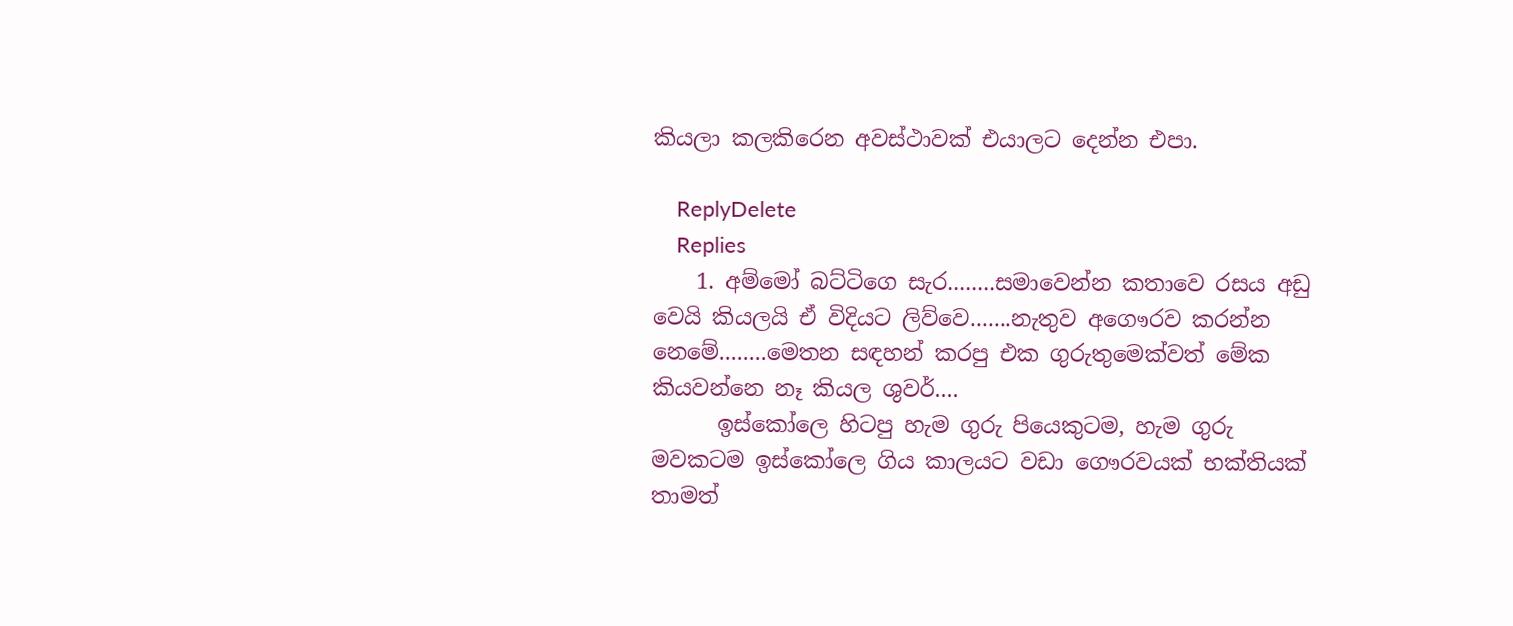කියලා කලකිරෙන අවස්ථාවක් එයාලට දෙන්න එපා.

    ReplyDelete
    Replies
    1. අම්මෝ බට්ටිගෙ සැර........සමාවෙන්න කතාවෙ රසය අඩු වෙයි කියලයි ඒ විදියට ලිව්වෙ.......නැතුව අගෞරව කරන්න නෙමේ........මෙතන සඳහන් කරපු එක ගුරුතුමෙක්වත් මේක කියවන්නෙ නෑ කියල ශුවර්....
      ඉස්කෝලෙ හිටපු හැම ගුරු පියෙකුටම, හැම ගුරු මවකටම ඉස්කෝලෙ ගිය කාලයට වඩා ගෞරවයක් භක්තියක් තාමත්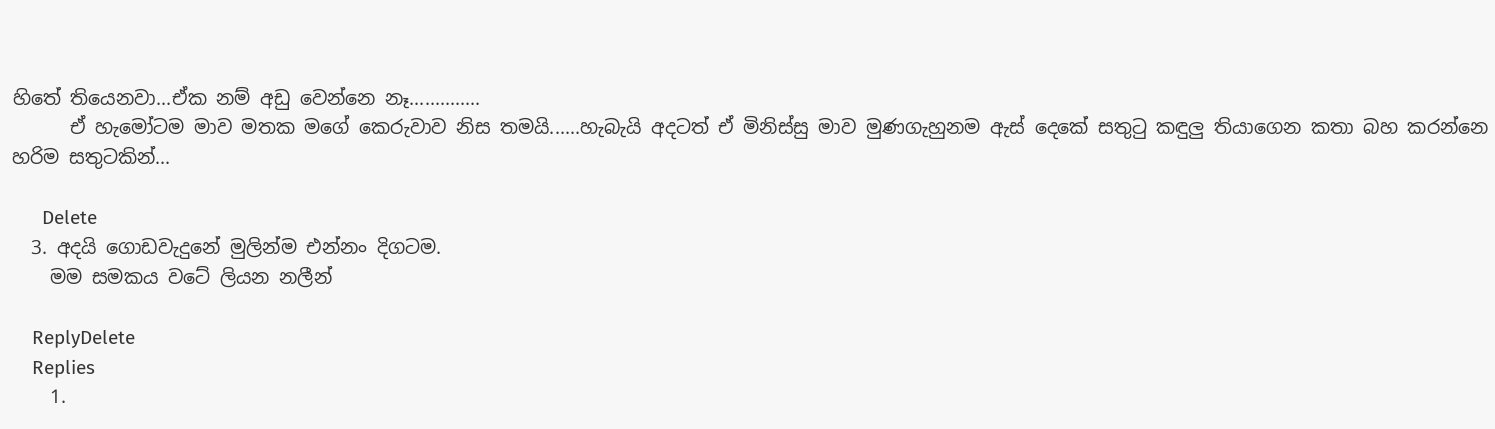හිතේ තියෙනවා...ඒක නම් අඩු වෙන්නෙ නෑ..............
      ඒ හැමෝටම මාව මතක මගේ කෙරුවාව නිස තමයි......හැබැයි අදටත් ඒ මිනිස්සු මාව මුණගැහුනම ඇස් දෙකේ සතුටු කඳුලු තියාගෙන කතා බහ කරන්නෙ හරිම සතුටකින්...

      Delete
  3. අදයි ගොඩවැදුනේ මුලින්ම එන්නං දිගටම.
    මම සමකය වටේ ලියන නලීන්

    ReplyDelete
    Replies
    1.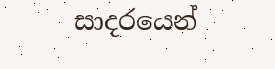සාදරයෙන්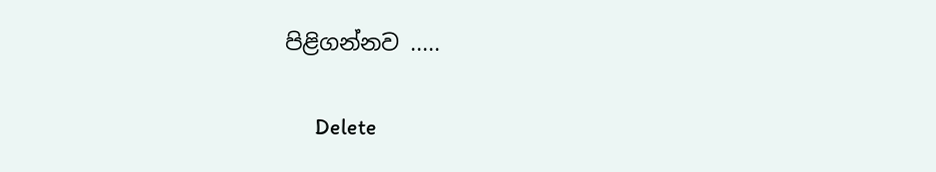පිළිගන්නව .....

      Delete